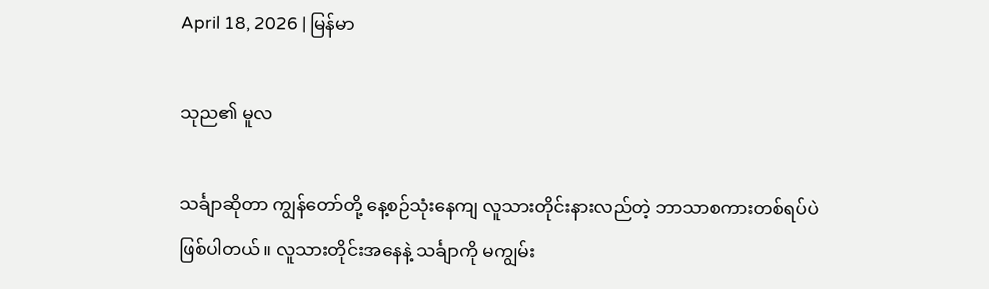April 18, 2026 | မြန်မာ

သုည၏ မူလ

သင်္ချာဆိုတာ ကျွန်တော်တို့ နေ့စဉ်သုံးနေကျ လူသားတိုင်းနားလည်တဲ့ ဘာသာစကားတစ်ရပ်ပဲဖြစ်ပါတယ်။ လူသားတိုင်းအနေနဲ့ သင်္ချာကို မကျွမ်း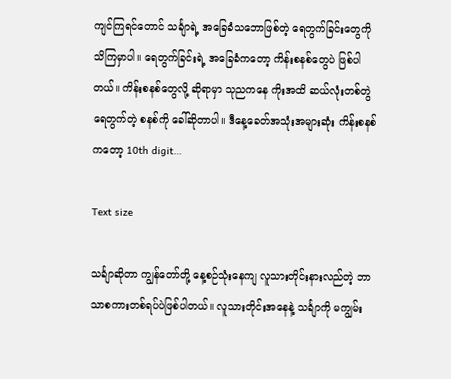ကျင်ကြရင်တောင် သင်္ချာရဲ့ အခြေခံသဘောဖြစ်တဲ့ ရေတွက်ခြင်းတွေကို သိကြမှာပါ။ ရေတွက်ခြင်းရဲ့ အခြေခံကတော့ ကိန်းစနစ်တွေပဲ ဖြစ်ပါတယ်။ ကိန်းစနစ်တွေလို့ ဆိုရာမှာ သုညကနေ ကိုးအထိ ဆယ်လုံးတစ်တွဲ ရေတွက်တဲ့ စနစ်ကို ခေါ်ဆိုတာပါ။ ဒီနေ့ခေတ်အသုံးအများဆုံး ကိန်းစနစ်ကတော့ 10th digit…

Text size

သင်္ချာဆိုတာ ကျွန်တော်တို့ နေ့စဉ်သုံးနေကျ လူသားတိုင်းနားလည်တဲ့ ဘာသာစကားတစ်ရပ်ပဲဖြစ်ပါတယ်။ လူသားတိုင်းအနေနဲ့ သင်္ချာကို မကျွမ်း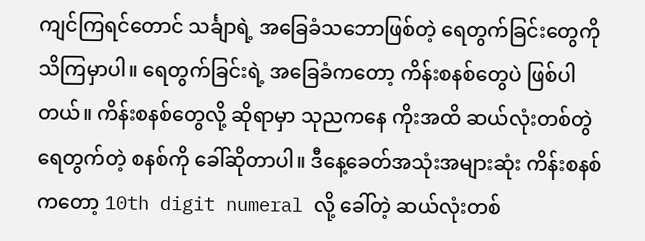ကျင်ကြရင်တောင် သင်္ချာရဲ့ အခြေခံသဘောဖြစ်တဲ့ ရေတွက်ခြင်းတွေကို သိကြမှာပါ။ ရေတွက်ခြင်းရဲ့ အခြေခံကတော့ ကိန်းစနစ်တွေပဲ ဖြစ်ပါတယ်။ ကိန်းစနစ်တွေလို့ ဆိုရာမှာ သုညကနေ ကိုးအထိ ဆယ်လုံးတစ်တွဲ ရေတွက်တဲ့ စနစ်ကို ခေါ်ဆိုတာပါ။ ဒီနေ့ခေတ်အသုံးအများဆုံး ကိန်းစနစ်ကတော့ 10th digit numeral လို့ ခေါ်တဲ့ ဆယ်လုံးတစ်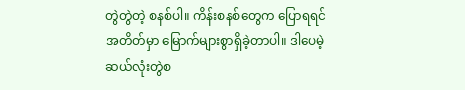တွဲတွဲတဲ့ စနစ်ပါ။ ကိန်းစနစ်တွေက ပြောရရင်အတိတ်မှာ မြောက်များစွာရှိခဲ့တာပါ။ ဒါပေမဲ့ ဆယ်လုံးတွဲစ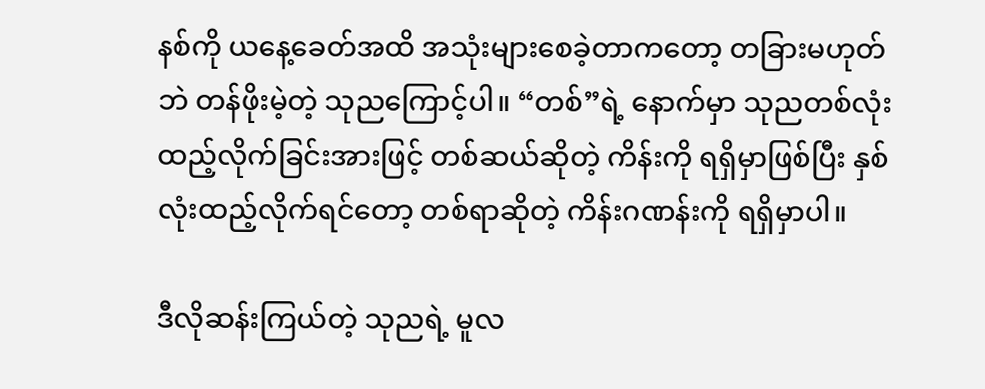နစ်ကို ယနေ့ခေတ်အထိ အသုံးများစေခဲ့တာကတော့ တခြားမဟုတ်ဘဲ တန်ဖိုးမဲ့တဲ့ သုညကြောင့်ပါ။ “တစ်”ရဲ့ နောက်မှာ သုညတစ်လုံးထည့်လိုက်ခြင်းအားဖြင့် တစ်ဆယ်ဆိုတဲ့ ကိန်းကို ရရှိမှာဖြစ်ပြီး နှစ်လုံးထည့်လိုက်ရင်တော့ တစ်ရာဆိုတဲ့ ကိန်းဂဏန်းကို ရရှိမှာပါ။

ဒီလိုဆန်းကြယ်တဲ့ သုညရဲ့ မူလ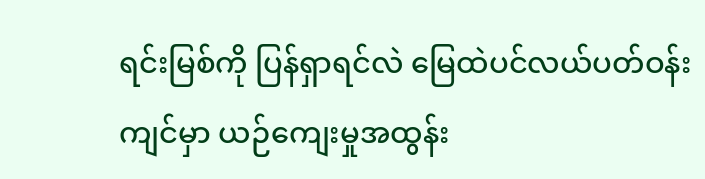ရင်းမြစ်ကို ပြန်ရှာရင်လဲ မြေထဲပင်လယ်ပတ်ဝန်းကျင်မှာ ယဉ်ကျေးမှုအထွန်း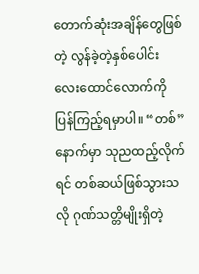တောက်ဆုံးအချိန်တွေဖြစ်တဲ့ လွန်ခဲ့တဲ့နှစ်ပေါင်း လေးထောင်လောက်ကို ပြန်ကြည့်ရမှာပါ။ “တစ်”နောက်မှာ သုညထည့်လိုက်ရင် တစ်ဆယ်ဖြစ်သွားသလို ဂုဏ်သတ္တိမျိုးရှိတဲ့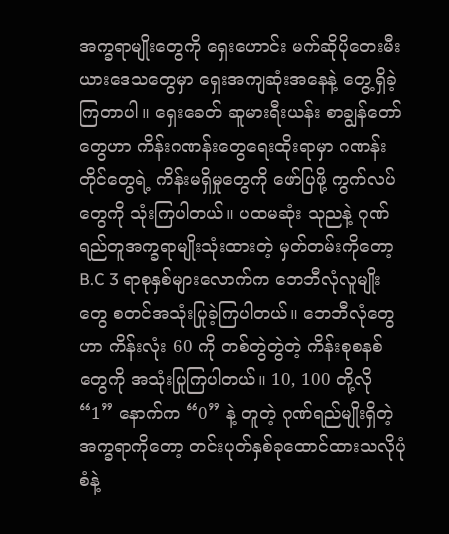အက္ခရာမျိုးတွေကို ရှေးဟောင်း မက်ဆိုပိုတေးမီးယားဒေသတွေမှာ ရှေးအကျဆုံးအနေနဲ့ တွေ့ရှိခဲ့ကြတာပါ။ ရှေးခေတ် ဆူမားရီးယန်း စာချွန်တော်တွေဟာ ကိန်းဂဏန်းတွေရေးထိုးရာမှာ ဂဏန်းတိုင်တွေရဲ့ ကိန်းမရှိမှုတွေကို ဖော်ပြဖို့ ကွက်လပ်တွေကို သုံးကြပါတယ်။ ပထမဆုံး သုညနဲ့ ဂုဏ်ရည်တူအက္ခရာမျိုးသုံးထားတဲ့ မှတ်တမ်းကိုတော့ B.C 3 ရာစုနှစ်များလောက်က ဘေဘီလုံလူမျိုးတွေ စတင်အသုံးပြုခဲ့ကြပါတယ်။ ဘေဘီလုံတွေဟာ ကိန်းလုံး 60 ကို တစ်တွဲတွဲတဲ့ ကိန်းစုစနစ်တွေကို အသုံးပြုကြပါတယ်။ 10, 100 တို့လို “1” နောက်က “0” နဲ့ တူတဲ့ ဂုဏ်ရည်မျိုးရှိတဲ့ အက္ခရာကိုတော့ တင်းပုတ်နှစ်ခုထောင်ထားသလိုပုံစံနဲ့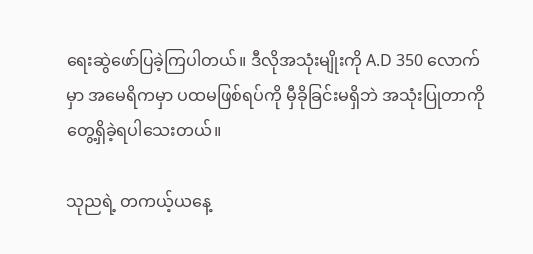ရေးဆွဲဖော်ပြခဲ့ကြပါတယ်။ ဒီလိုအသုံးမျိုးကို A.D 350 လောက်မှာ အမေရိကမှာ ပထမဖြစ်ရပ်ကို မှီခိုခြင်းမရှိဘဲ အသုံးပြုတာကို တွေ့ရှိခဲ့ရပါသေးတယ်။

သုညရဲ့ တကယ့်ယနေ့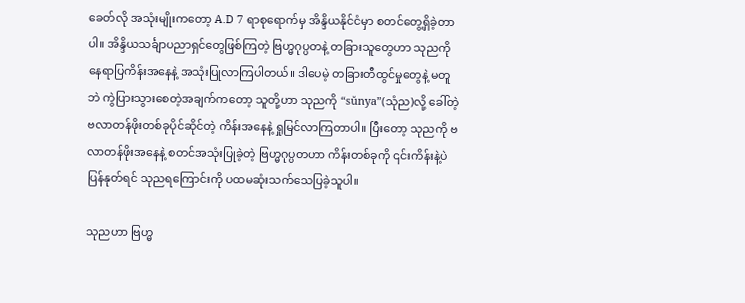ခေတ်လို အသုံးမျိုးကတော့ A.D 7 ရာစုရောက်မှ အိန္ဒိယနိုင်ငံမှာ စတင်တွေ့ရှိခဲ့တာပါ။ အိန္ဒိယသင်္ချာပညာရှင်တွေဖြစ်ကြတဲ့ ဗြဟ္မဂုပ္ပတနဲ့ တခြားသူတွေဟာ သုညကို နေရာပြကိန်းအနေနဲ့ အသုံးပြုလာကြပါတယ်။ ဒါပေမဲ့ တခြားတီထွင်မှုတွေနဲ့ မတူဘဲ ကွဲပြားသွားစေတဲ့အချက်ကတော့ သူတို့ဟာ သုညကို “sŭnya”(သုံည)လို့ ခေါ်တဲ့ ဗလာတန်ဖိုးတစ်ခုပိုင်ဆိုင်တဲ့ ကိန်းအနေနဲ့ ရှုမြင်လာကြတာပါ။ ပြီးတော့ သုညကို ဗလာတန်ဖိုးအနေနဲ့ စတင်အသုံးပြုခဲ့တဲ့ ဗြဟ္မဂုပ္ပတဟာ ကိန်းတစ်ခုကို ၎င်းကိန်းနဲ့ပဲ ပြန်နုတ်ရင် သုညရကြောင်းကို ပထမဆုံးသက်သေပြခဲ့သူပါ။

သုညဟာ ဗြဟ္မ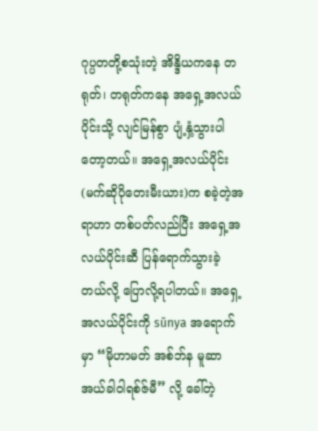ဂုပ္ပတတို့စသုံးတဲ့ အိန္ဒိယကနေ တရုတ်၊ တရုတ်ကနေ အရှေ့အလယ်ပိုင်းသို့ လျင်မြန်စွာ ပျံ့နှံ့သွားပါတော့တယ်။ အရှေ့အလယ်ပိုင်း(မက်ဆိုပိုတေးမီးယား)က စခဲ့တဲ့အရာဟာ တစ်ပတ်လည်ပြီး အရှေ့အလယ်ပိုင်းဆီ ပြန်ရောက်သွားခဲ့တယ်လို့ ပြောလို့ရပါတယ်။ အရှေ့အလယ်ပိုင်းကို sŭnya အရောက်မှာ “မိုဟာမတ် အစ်ဘ်န မူဆာ အယ်ခါဝါရစ်ဇ်မီ” လို့ ခေါ်တဲ့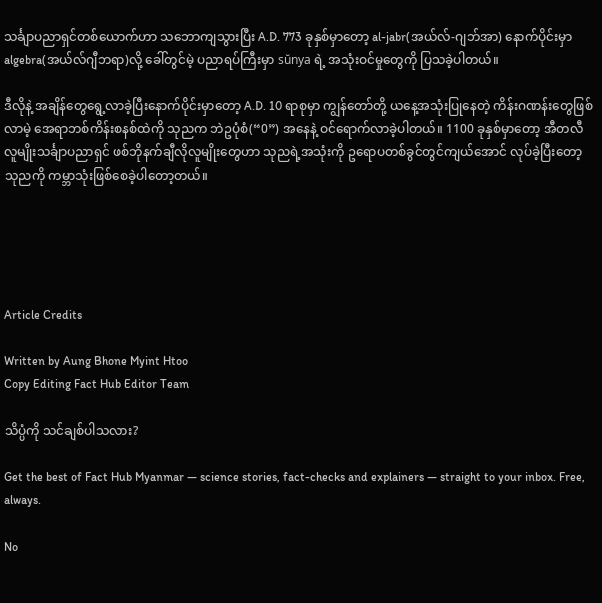သင်္ချာပညာရှင်တစ်ယောက်ဟာ သဘောကျသွားပြီး A.D. 773 ခုနှစ်မှာတော့ al-jabr(အယ်လ်-ဂျဘ်အာ) နောက်ပိုင်းမှာ algebra(အယ်လ်ဂျီဘရာ)လို့ ခေါ်တွင်မဲ့ ပညာရပ်ကြီးမှာ sŭnya ရဲ့ အသုံးဝင်မှုတွေကို ပြသခဲ့ပါတယ်။

ဒီလိုနဲ့ အချိန်တွေရွေ့လာခဲ့ပြီးနောက်ပိုင်းမှာတော့ A.D. 10 ရာစုမှာ ကျွန်တော်တို့ ယနေ့အသုံးပြုနေတဲ့ ကိန်းဂဏန်းတွေဖြစ်လာမဲ့ အေရာဘစ်ကိန်းစနစ်ထဲကို သုညက ဘဲဥပုံစံ(“0”) အနေနဲ့ ဝင်ရောက်လာခဲ့ပါတယ်။ 1100 ခုနှစ်မှာတော့ အီတလီလူမျိုးသင်္ချာပညာရှင် ဖစ်ဘိုနက်ချီလိုလူမျိုးတွေဟာ သုညရဲ့အသုံးကို ဥရောပတစ်ခွင်တွင်ကျယ်အောင် လုပ်ခဲ့ပြီးတော့ သုညကို ကမ္ဘာသုံးဖြစ်စေခဲ့ပါတော့တယ်။





Article Credits

Written by Aung Bhone Myint Htoo
Copy Editing Fact Hub Editor Team

သိပ္ပံကို သင်ချစ်ပါသလား?

Get the best of Fact Hub Myanmar — science stories, fact-checks and explainers — straight to your inbox. Free, always.

No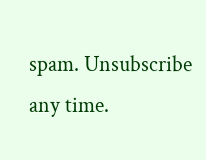spam. Unsubscribe any time.